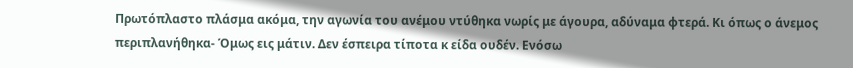Πρωτόπλαστο πλάσμα ακόμα, την αγωνία του ανέμου ντύθηκα νωρίς με άγουρα, αδύναμα φτερά. Κι όπως ο άνεμος περιπλανήθηκα- Όμως εις μάτιν. Δεν έσπειρα τίποτα κ είδα ουδέν. Ενόσω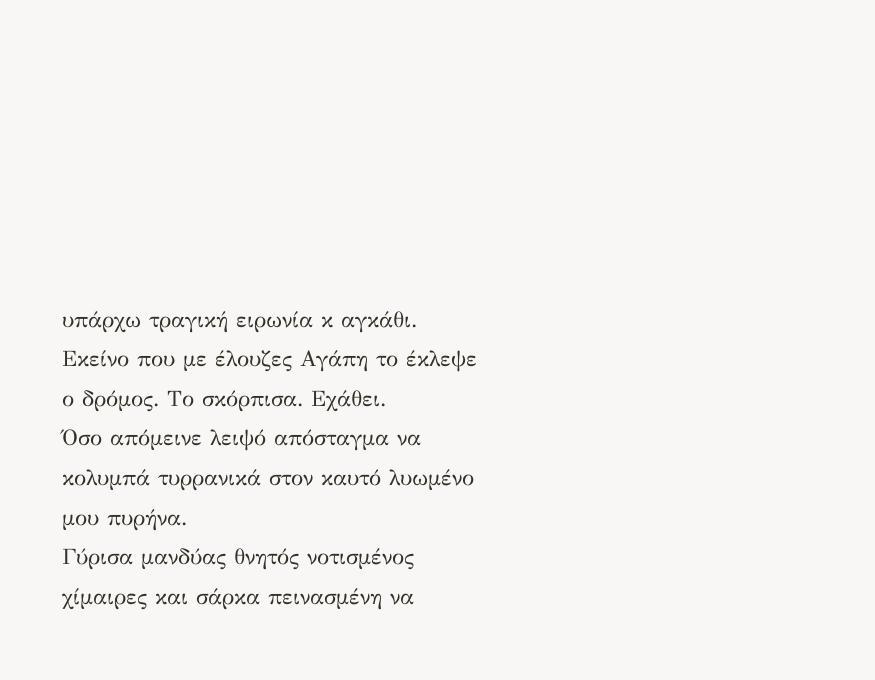υπάρχω τραγική ειρωνία κ αγκάθι.
Εκείνο που με έλουζες Αγάπη το έκλεψε ο δρόμος. Το σκόρπισα. Εχάθει.
Όσο απόμεινε λειψό απόσταγμα να κολυμπά τυρρανικά στον καυτό λυωμένο μου πυρήνα.
Γύρισα μανδύας θνητός νοτισμένος χίμαιρες και σάρκα πεινασμένη να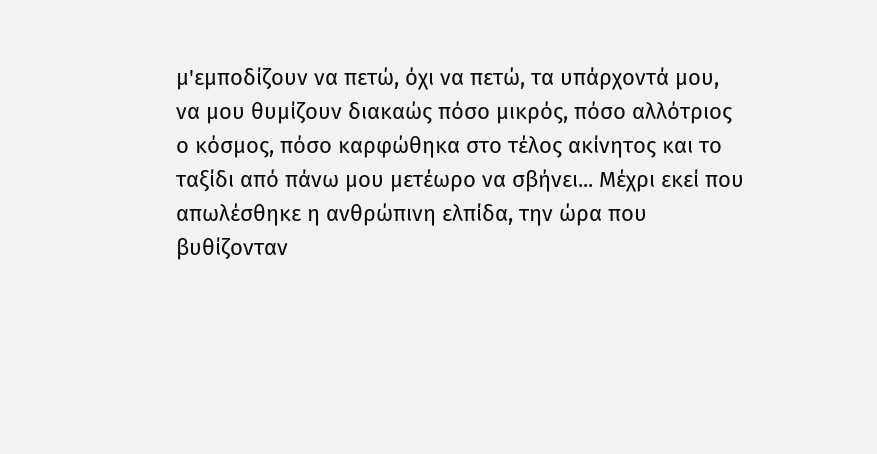μ'εμποδίζουν να πετώ, όχι να πετώ, τα υπάρχοντά μου, να μου θυμίζουν διακαώς πόσο μικρός, πόσο αλλότριος ο κόσμος, πόσο καρφώθηκα στο τέλος ακίνητος και το ταξίδι από πάνω μου μετέωρο να σβήνει... Μέχρι εκεί που απωλέσθηκε η ανθρώπινη ελπίδα, την ώρα που βυθίζονταν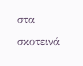στα σκοτεινά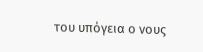του υπόγεια ο νους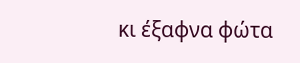κι έξαφνα φώτα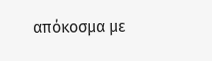απόκοσμα με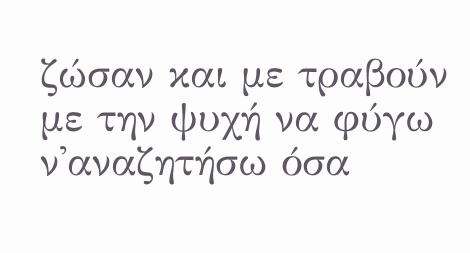ζώσαν και με τραβούν με την ψυχή να φύγω ν'αναζητήσω όσα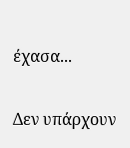έχασα...

Δεν υπάρχουν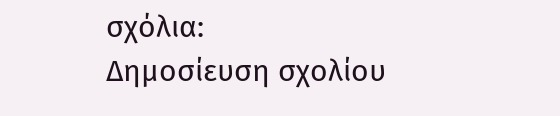σχόλια:
Δημοσίευση σχολίου